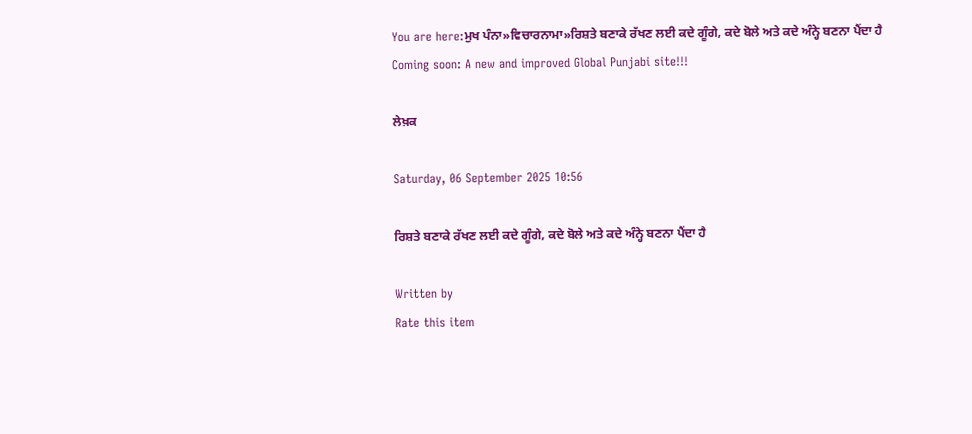You are here:ਮੁਖ ਪੰਨਾ»ਵਿਚਾਰਨਾਮਾ»ਰਿਸ਼ਤੇ ਬਣਾਕੇ ਰੱਖਣ ਲਈ ਕਦੇ ਗੂੰਗੇ, ਕਦੇ ਬੋਲੇ ਅਤੇ ਕਦੇ ਅੰਨ੍ਹੇ ਬਣਨਾ ਪੈਂਦਾ ਹੈ
Coming soon: A new and improved Global Punjabi site!!!

ਲੇਖ਼ਕ

Saturday, 06 September 2025 10:56

ਰਿਸ਼ਤੇ ਬਣਾਕੇ ਰੱਖਣ ਲਈ ਕਦੇ ਗੂੰਗੇ, ਕਦੇ ਬੋਲੇ ਅਤੇ ਕਦੇ ਅੰਨ੍ਹੇ ਬਣਨਾ ਪੈਂਦਾ ਹੈ

Written by
Rate this item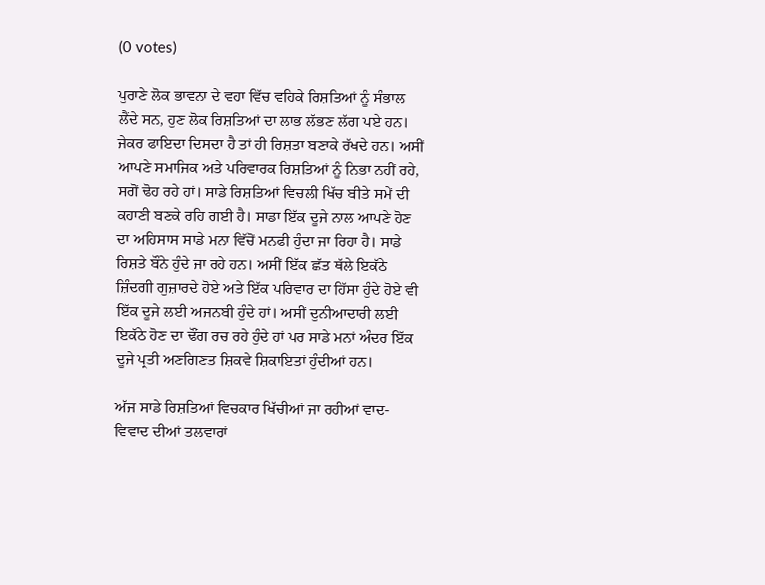(0 votes)

ਪੁਰਾਣੇ ਲੋਕ ਭਾਵਨਾ ਦੇ ਵਹਾ ਵਿੱਚ ਵਹਿਕੇ ਰਿਸ਼ਤਿਆਂ ਨੂੰ ਸੰਭਾਲ ਲੈਂਦੇ ਸਨ, ਹੁਣ ਲੋਕ ਰਿਸ਼ਤਿਆਂ ਦਾ ਲਾਭ ਲੱਭਣ ਲੱਗ ਪਏ ਹਨ। ਜੇਕਰ ਫਾਇਦਾ ਦਿਸਦਾ ਹੈ ਤਾਂ ਹੀ ਰਿਸ਼ਤਾ ਬਣਾਕੇ ਰੱਖਦੇ ਹਨ। ਅਸੀਂ ਆਪਣੇ ਸਮਾਜਿਕ ਅਤੇ ਪਰਿਵਾਰਕ ਰਿਸ਼ਤਿਆਂ ਨੂੰ ਨਿਭਾ ਨਹੀਂ ਰਹੇ, ਸਗੋਂ ਢੋਹ ਰਹੇ ਹਾਂ। ਸਾਡੇ ਰਿਸ਼ਤਿਆਂ ਵਿਚਲੀ ਖਿੱਚ ਬੀਤੇ ਸਮੇਂ ਦੀ ਕਹਾਣੀ ਬਣਕੇ ਰਹਿ ਗਈ ਹੈ। ਸਾਡਾ ਇੱਕ ਦੂਜੇ ਨਾਲ ਆਪਣੇ ਹੋਣ ਦਾ ਅਹਿਸਾਸ ਸਾਡੇ ਮਨਾ ਵਿੱਚੋਂ ਮਨਫੀ ਹੁੰਦਾ ਜਾ ਰਿਹਾ ਹੈ। ਸਾਡੇ ਰਿਸ਼ਤੇ ਬੌਨੇ ਹੁੰਦੇ ਜਾ ਰਹੇ ਹਨ। ਅਸੀਂ ਇੱਕ ਛੱਤ ਥੱਲੇ ਇਕੱਠੇ ਜ਼ਿੰਦਗੀ ਗੁਜ਼ਾਰਦੇ ਹੋਏ ਅਤੇ ਇੱਕ ਪਰਿਵਾਰ ਦਾ ਹਿੱਸਾ ਹੁੰਦੇ ਹੋਏ ਵੀ ਇੱਕ ਦੂਜੇ ਲਈ ਅਜਨਬੀ ਹੁੰਦੇ ਹਾਂ। ਅਸੀਂ ਦੁਨੀਆਦਾਰੀ ਲਈ ਇਕੱਠੇ ਹੋਣ ਦਾ ਢੌਂਗ ਰਚ ਰਹੇ ਹੁੰਦੇ ਹਾਂ ਪਰ ਸਾਡੇ ਮਨਾਂ ਅੰਦਰ ਇੱਕ ਦੂਜੇ ਪ੍ਰਤੀ ਅਣਗਿਣਤ ਸ਼ਿਕਵੇ ਸ਼ਿਕਾਇਤਾਂ ਹੁੰਦੀਆਂ ਹਨ।

ਅੱਜ ਸਾਡੇ ਰਿਸ਼ਤਿਆਂ ਵਿਚਕਾਰ ਖਿੱਚੀਆਂ ਜਾ ਰਹੀਆਂ ਵਾਦ-ਵਿਵਾਦ ਦੀਆਂ ਤਲਵਾਰਾਂ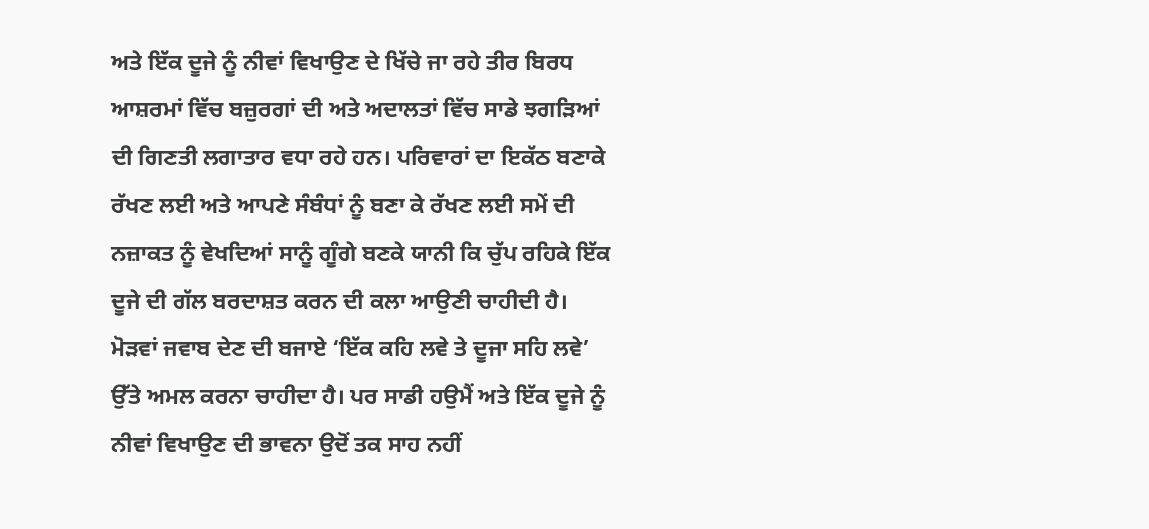ਅਤੇ ਇੱਕ ਦੂਜੇ ਨੂੰ ਨੀਵਾਂ ਵਿਖਾਉਣ ਦੇ ਖਿੱਚੇ ਜਾ ਰਹੇ ਤੀਰ ਬਿਰਧ ਆਸ਼ਰਮਾਂ ਵਿੱਚ ਬਜ਼ੁਰਗਾਂ ਦੀ ਅਤੇ ਅਦਾਲਤਾਂ ਵਿੱਚ ਸਾਡੇ ਝਗੜਿਆਂ ਦੀ ਗਿਣਤੀ ਲਗਾਤਾਰ ਵਧਾ ਰਹੇ ਹਨ। ਪਰਿਵਾਰਾਂ ਦਾ ਇਕੱਠ ਬਣਾਕੇ ਰੱਖਣ ਲਈ ਅਤੇ ਆਪਣੇ ਸੰਬੰਧਾਂ ਨੂੰ ਬਣਾ ਕੇ ਰੱਖਣ ਲਈ ਸਮੇਂ ਦੀ ਨਜ਼ਾਕਤ ਨੂੰ ਵੇਖਦਿਆਂ ਸਾਨੂੰ ਗੂੰਗੇ ਬਣਕੇ ਯਾਨੀ ਕਿ ਚੁੱਪ ਰਹਿਕੇ ਇੱਕ ਦੂਜੇ ਦੀ ਗੱਲ ਬਰਦਾਸ਼ਤ ਕਰਨ ਦੀ ਕਲਾ ਆਉਣੀ ਚਾਹੀਦੀ ਹੈ। ਮੋੜਵਾਂ ਜਵਾਬ ਦੇਣ ਦੀ ਬਜਾਏ ‘ਇੱਕ ਕਹਿ ਲਵੇ ਤੇ ਦੂਜਾ ਸਹਿ ਲਵੇ’ ਉੱਤੇ ਅਮਲ ਕਰਨਾ ਚਾਹੀਦਾ ਹੈ। ਪਰ ਸਾਡੀ ਹਉਮੈਂ ਅਤੇ ਇੱਕ ਦੂਜੇ ਨੂੰ ਨੀਵਾਂ ਵਿਖਾਉਣ ਦੀ ਭਾਵਨਾ ਉਦੋਂ ਤਕ ਸਾਹ ਨਹੀਂ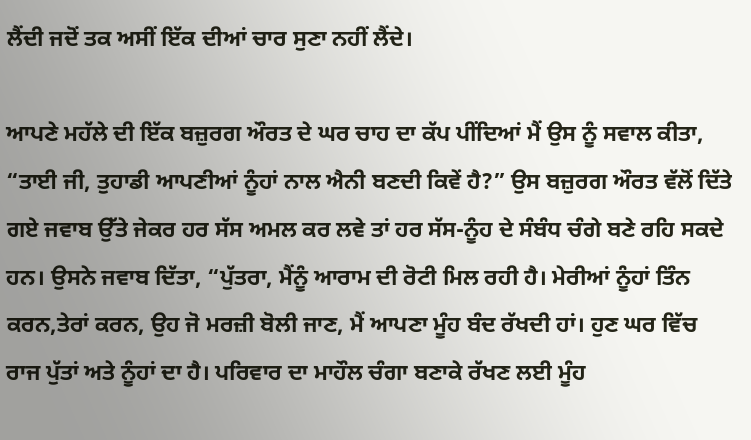ਲੈਂਦੀ ਜਦੋਂ ਤਕ ਅਸੀਂ ਇੱਕ ਦੀਆਂ ਚਾਰ ਸੁਣਾ ਨਹੀਂ ਲੈਂਦੇ।

ਆਪਣੇ ਮਹੱਲੇ ਦੀ ਇੱਕ ਬਜ਼ੁਰਗ ਔਰਤ ਦੇ ਘਰ ਚਾਹ ਦਾ ਕੱਪ ਪੀਂਦਿਆਂ ਮੈਂ ਉਸ ਨੂੰ ਸਵਾਲ ਕੀਤਾ, “ਤਾਈ ਜੀ, ਤੁਹਾਡੀ ਆਪਣੀਆਂ ਨੂੰਹਾਂ ਨਾਲ ਐਨੀ ਬਣਦੀ ਕਿਵੇਂ ਹੈ?” ਉਸ ਬਜ਼ੁਰਗ ਔਰਤ ਵੱਲੋਂ ਦਿੱਤੇ ਗਏ ਜਵਾਬ ਉੱਤੇ ਜੇਕਰ ਹਰ ਸੱਸ ਅਮਲ ਕਰ ਲਵੇ ਤਾਂ ਹਰ ਸੱਸ-ਨੂੰਹ ਦੇ ਸੰਬੰਧ ਚੰਗੇ ਬਣੇ ਰਹਿ ਸਕਦੇ ਹਨ। ਉਸਨੇ ਜਵਾਬ ਦਿੱਤਾ, “ਪੁੱਤਰਾ, ਮੈਂਨੂੰ ਆਰਾਮ ਦੀ ਰੋਟੀ ਮਿਲ ਰਹੀ ਹੈ। ਮੇਰੀਆਂ ਨੂੰਹਾਂ ਤਿੰਨ ਕਰਨ,ਤੇਰਾਂ ਕਰਨ, ਉਹ ਜੋ ਮਰਜ਼ੀ ਬੋਲੀ ਜਾਣ, ਮੈਂ ਆਪਣਾ ਮੂੰਹ ਬੰਦ ਰੱਖਦੀ ਹਾਂ। ਹੁਣ ਘਰ ਵਿੱਚ ਰਾਜ ਪੁੱਤਾਂ ਅਤੇ ਨੂੰਹਾਂ ਦਾ ਹੈ। ਪਰਿਵਾਰ ਦਾ ਮਾਹੌਲ ਚੰਗਾ ਬਣਾਕੇ ਰੱਖਣ ਲਈ ਮੂੰਹ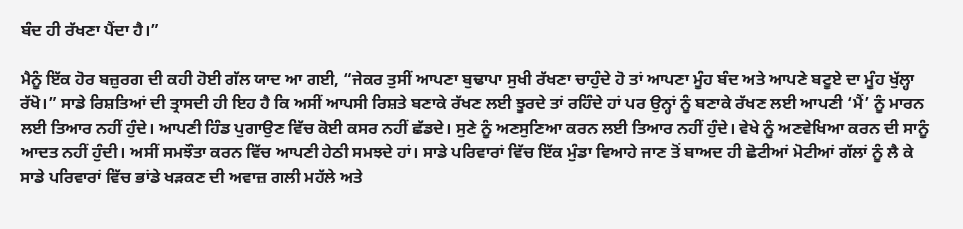ਬੰਦ ਹੀ ਰੱਖਣਾ ਪੈਂਦਾ ਹੈ।”

ਮੈਨੂੰ ਇੱਕ ਹੋਰ ਬਜ਼ੁਰਗ ਦੀ ਕਹੀ ਹੋਈ ਗੱਲ ਯਾਦ ਆ ਗਈ, “ਜੇਕਰ ਤੁਸੀਂ ਆਪਣਾ ਬੁਢਾਪਾ ਸੁਖੀ ਰੱਖਣਾ ਚਾਹੁੰਦੇ ਹੋ ਤਾਂ ਆਪਣਾ ਮੂੰਹ ਬੰਦ ਅਤੇ ਆਪਣੇ ਬਟੂਏ ਦਾ ਮੂੰਹ ਖੁੱਲ੍ਹਾ ਰੱਖੋ।” ਸਾਡੇ ਰਿਸ਼ਤਿਆਂ ਦੀ ਤ੍ਰਾਸਦੀ ਹੀ ਇਹ ਹੈ ਕਿ ਅਸੀਂ ਆਪਸੀ ਰਿਸ਼ਤੇ ਬਣਾਕੇ ਰੱਖਣ ਲਈ ਝੂਰਦੇ ਤਾਂ ਰਹਿੰਦੇ ਹਾਂ ਪਰ ਉਨ੍ਹਾਂ ਨੂੰ ਬਣਾਕੇ ਰੱਖਣ ਲਈ ਆਪਣੀ ‘ਮੈਂ’ ਨੂੰ ਮਾਰਨ ਲਈ ਤਿਆਰ ਨਹੀਂ ਹੁੰਦੇ। ਆਪਣੀ ਹਿੰਡ ਪੁਗਾਉਣ ਵਿੱਚ ਕੋਈ ਕਸਰ ਨਹੀਂ ਛੱਡਦੇ। ਸੁਣੇ ਨੂੰ ਅਣਸੁਣਿਆ ਕਰਨ ਲਈ ਤਿਆਰ ਨਹੀਂ ਹੁੰਦੇ। ਵੇਖੇ ਨੂੰ ਅਣਵੇਖਿਆ ਕਰਨ ਦੀ ਸਾਨੂੰ ਆਦਤ ਨਹੀਂ ਹੁੰਦੀ। ਅਸੀਂ ਸਮਝੌਤਾ ਕਰਨ ਵਿੱਚ ਆਪਣੀ ਹੇਠੀ ਸਮਝਦੇ ਹਾਂ। ਸਾਡੇ ਪਰਿਵਾਰਾਂ ਵਿੱਚ ਇੱਕ ਮੁੰਡਾ ਵਿਆਹੇ ਜਾਣ ਤੋਂ ਬਾਅਦ ਹੀ ਛੋਟੀਆਂ ਮੋਟੀਆਂ ਗੱਲਾਂ ਨੂੰ ਲੈ ਕੇ ਸਾਡੇ ਪਰਿਵਾਰਾਂ ਵਿੱਚ ਭਾਂਡੇ ਖੜਕਣ ਦੀ ਅਵਾਜ਼ ਗਲੀ ਮਹੱਲੇ ਅਤੇ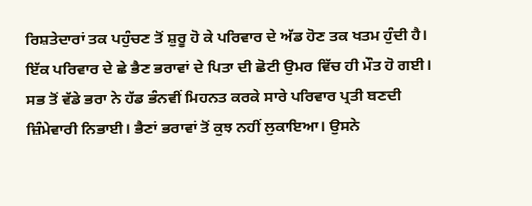ਰਿਸ਼ਤੇਦਾਰਾਂ ਤਕ ਪਹੁੰਚਣ ਤੋਂ ਸ਼ੁਰੂ ਹੋ ਕੇ ਪਰਿਵਾਰ ਦੇ ਅੱਡ ਹੋਣ ਤਕ ਖਤਮ ਹੁੰਦੀ ਹੈ। ਇੱਕ ਪਰਿਵਾਰ ਦੇ ਛੇ ਭੈਣ ਭਰਾਵਾਂ ਦੇ ਪਿਤਾ ਦੀ ਛੋਟੀ ਉਮਰ ਵਿੱਚ ਹੀ ਮੌਤ ਹੋ ਗਈ। ਸਭ ਤੋਂ ਵੱਡੇ ਭਰਾ ਨੇ ਹੱਡ ਭੰਨਵੀਂ ਮਿਹਨਤ ਕਰਕੇ ਸਾਰੇ ਪਰਿਵਾਰ ਪ੍ਰਤੀ ਬਣਦੀ ਜ਼ਿੰਮੇਵਾਰੀ ਨਿਭਾਈ। ਭੈਣਾਂ ਭਰਾਵਾਂ ਤੋਂ ਕੁਝ ਨਹੀਂ ਲੁਕਾਇਆ। ਉਸਨੇ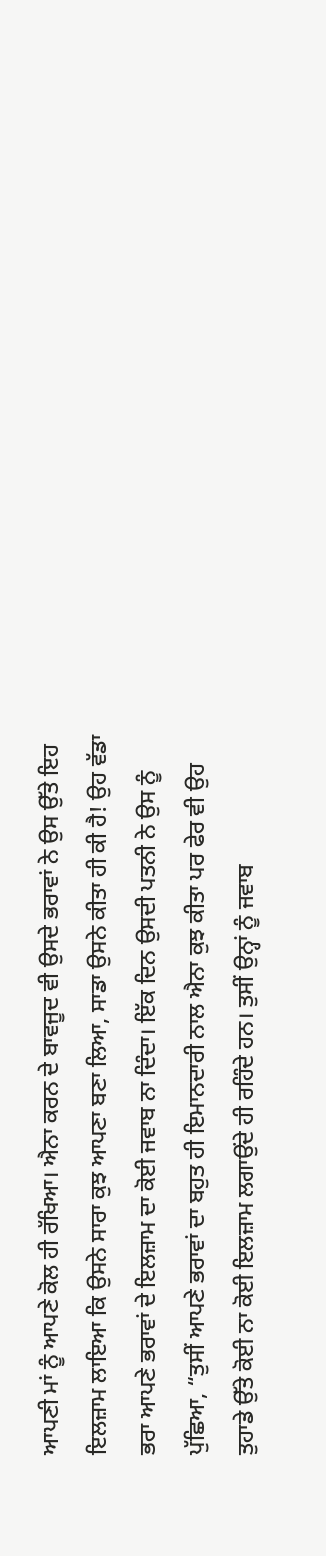ਆਪਣੀ ਮਾਂ ਨੂੰ ਆਪਣੇ ਕੋਲ ਹੀ ਰੱਖਿਆ। ਐਨਾ ਕਰਨ ਦੇ ਬਾਵਜੂਦ ਵੀ ਉਸਦੇ ਭਰਾਵਾਂ ਨੇ ਉਸ ਉੱਤੇ ਇਹ ਇਲਜ਼ਾਮ ਲਾਇਆ ਕਿ ਉਸਨੇ ਸਾਰਾ ਕੁਝ ਆਪਣਾ ਬਣਾ ਲਿਆ, ਸਾਡਾ ਉਸਨੇ ਕੀਤਾ ਹੀ ਕੀ ਹੈ! ਉਹ ਵੱਡਾ ਭਰਾ ਆਪਣੇ ਭਰਾਵਾਂ ਦੇ ਇਲਜ਼ਾਮ ਦਾ ਕੋਈ ਜਵਾਬ ਨਾ ਦਿੰਦਾ। ਇੱਕ ਦਿਨ ਉਸਦੀ ਪਤਨੀ ਨੇ ਉਸ ਨੂੰ ਪੁੱਛਿਆ, “ਤੁਸੀਂ ਆਪਣੇ ਭਰਾਵਾਂ ਦਾ ਬਹੁਤ ਹੀ ਇਮਾਨਦਾਰੀ ਨਾਲ ਐਨਾ ਕੁਝ ਕੀਤਾ ਪਰ ਫੇਰ ਵੀ ਉਹ ਤੁਹਾਡੇ ਉੱਤੇ ਕੋਈ ਨਾ ਕੋਈ ਇਲਜ਼ਾਮ ਲਗਾਉਂਦੇ ਹੀ ਰਹਿੰਦੇ ਹਨ। ਤੁਸੀਂ ਉਨ੍ਹਾਂ ਨੂੰ ਜਵਾਬ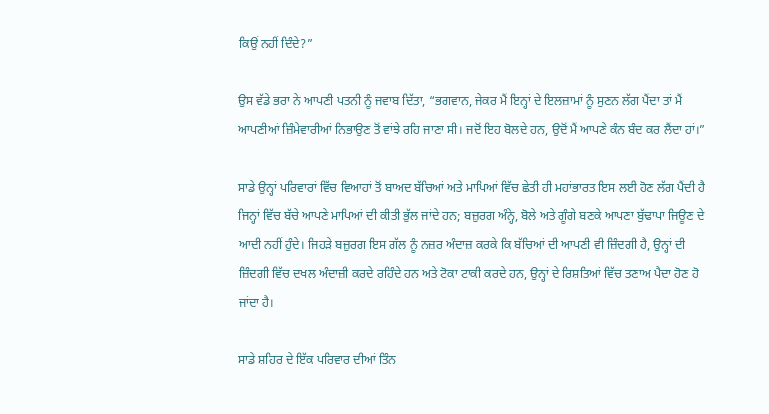ਕਿਉਂ ਨਹੀਂ ਦਿੰਦੇ?”

ਉਸ ਵੱਡੇ ਭਰਾ ਨੇ ਆਪਣੀ ਪਤਨੀ ਨੂੰ ਜਵਾਬ ਦਿੱਤਾ, “ਭਗਵਾਨ, ਜੇਕਰ ਮੈਂ ਇਨ੍ਹਾਂ ਦੇ ਇਲਜ਼ਾਮਾਂ ਨੂੰ ਸੁਣਨ ਲੱਗ ਪੈਂਦਾ ਤਾਂ ਮੈਂ ਆਪਣੀਆਂ ਜ਼ਿੰਮੇਵਾਰੀਆਂ ਨਿਭਾਉਣ ਤੋਂ ਵਾਂਝੇ ਰਹਿ ਜਾਣਾ ਸੀ। ਜਦੋਂ ਇਹ ਬੋਲਦੇ ਹਨ, ਉਦੋਂ ਮੈਂ ਆਪਣੇ ਕੰਨ ਬੰਦ ਕਰ ਲੈਂਦਾ ਹਾਂ।”

ਸਾਡੇ ਉਨ੍ਹਾਂ ਪਰਿਵਾਰਾਂ ਵਿੱਚ ਵਿਆਹਾਂ ਤੋਂ ਬਾਅਦ ਬੱਚਿਆਂ ਅਤੇ ਮਾਪਿਆਂ ਵਿੱਚ ਛੇਤੀ ਹੀ ਮਹਾਂਭਾਰਤ ਇਸ ਲਈ ਹੋਣ ਲੱਗ ਪੈਂਦੀ ਹੈ ਜਿਨ੍ਹਾਂ ਵਿੱਚ ਬੱਚੇ ਆਪਣੇ ਮਾਪਿਆਂ ਦੀ ਕੀਤੀ ਭੁੱਲ ਜਾਂਦੇ ਹਨ; ਬਜ਼ੁਰਗ ਅੰਨ੍ਹੇ, ਬੋਲੇ ਅਤੇ ਗੂੰਗੇ ਬਣਕੇ ਆਪਣਾ ਬੁੱਢਾਪਾ ਜਿਊਣ ਦੇ ਆਦੀ ਨਹੀਂ ਹੁੰਦੇ। ਜਿਹੜੇ ਬਜ਼ੁਰਗ ਇਸ ਗੱਲ ਨੂੰ ਨਜ਼ਰ ਅੰਦਾਜ਼ ਕਰਕੇ ਕਿ ਬੱਚਿਆਂ ਦੀ ਆਪਣੀ ਵੀ ਜ਼ਿੰਦਗੀ ਹੈ, ਉਨ੍ਹਾਂ ਦੀ ਜ਼ਿੰਦਗੀ ਵਿੱਚ ਦਖਲ ਅੰਦਾਜ਼ੀ ਕਰਦੇ ਰਹਿੰਦੇ ਹਨ ਅਤੇ ਟੋਕਾ ਟਾਕੀ ਕਰਦੇ ਹਨ, ਉਨ੍ਹਾਂ ਦੇ ਰਿਸ਼ਤਿਆਂ ਵਿੱਚ ਤਣਾਅ ਪੈਦਾ ਹੋਣ ਹੋ ਜਾਂਦਾ ਹੈ।

ਸਾਡੇ ਸ਼ਹਿਰ ਦੇ ਇੱਕ ਪਰਿਵਾਰ ਦੀਆਂ ਤਿੰਨ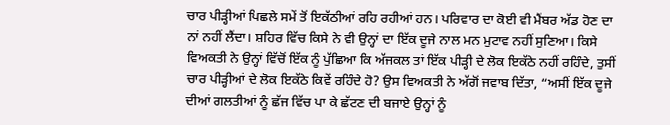ਚਾਰ ਪੀੜ੍ਹੀਆਂ ਪਿਛਲੇ ਸਮੇਂ ਤੋਂ ਇਕੱਠੀਆਂ ਰਹਿ ਰਹੀਆਂ ਹਨ। ਪਰਿਵਾਰ ਦਾ ਕੋਈ ਵੀ ਮੈਂਬਰ ਅੱਡ ਹੋਣ ਦਾ ਨਾਂ ਨਹੀਂ ਲੈਂਦਾ। ਸ਼ਹਿਰ ਵਿੱਚ ਕਿਸੇ ਨੇ ਵੀ ਉਨ੍ਹਾਂ ਦਾ ਇੱਕ ਦੂਜੇ ਨਾਲ ਮਨ ਮੁਟਾਵ ਨਹੀਂ ਸੁਣਿਆ। ਕਿਸੇ ਵਿਅਕਤੀ ਨੇ ਉਨ੍ਹਾਂ ਵਿੱਚੋਂ ਇੱਕ ਨੂੰ ਪੁੱਛਿਆ ਕਿ ਅੱਜਕਲ ਤਾਂ ਇੱਕ ਪੀੜ੍ਹੀ ਦੇ ਲੋਕ ਇਕੱਠੇ ਨਹੀਂ ਰਹਿੰਦੇ, ਤੁਸੀਂ ਚਾਰ ਪੀੜ੍ਹੀਆਂ ਦੇ ਲੋਕ ਇਕੱਠੇ ਕਿਵੇਂ ਰਹਿੰਦੇ ਹੋ? ਉਸ ਵਿਅਕਤੀ ਨੇ ਅੱਗੋਂ ਜਵਾਬ ਦਿੱਤਾ, “ਅਸੀਂ ਇੱਕ ਦੂਜੇ ਦੀਆਂ ਗਲਤੀਆਂ ਨੂੰ ਛੱਜ ਵਿੱਚ ਪਾ ਕੇ ਛੱਟਣ ਦੀ ਬਜਾਏ ਉਨ੍ਹਾਂ ਨੂੰ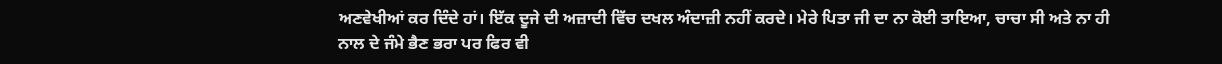ਅਣਵੇਖੀਆਂ ਕਰ ਦਿੰਦੇ ਹਾਂ। ਇੱਕ ਦੂਜੇ ਦੀ ਅਜ਼ਾਦੀ ਵਿੱਚ ਦਖਲ ਅੰਦਾਜ਼ੀ ਨਹੀਂ ਕਰਦੇ। ਮੇਰੇ ਪਿਤਾ ਜੀ ਦਾ ਨਾ ਕੋਈ ਤਾਇਆ, ਚਾਚਾ ਸੀ ਅਤੇ ਨਾ ਹੀ ਨਾਲ ਦੇ ਜੰਮੇ ਭੈਣ ਭਰਾ ਪਰ ਫਿਰ ਵੀ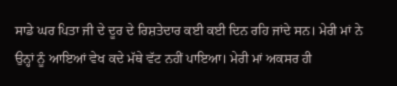ਸਾਡੇ ਘਰ ਪਿਤਾ ਜੀ ਦੇ ਦੂਰ ਦੇ ਰਿਸ਼ਤੇਦਾਰ ਕਈ ਕਈ ਦਿਨ ਰਹਿ ਜਾਂਦੇ ਸਨ। ਮੇਰੀ ਮਾਂ ਨੇ ਉਨ੍ਹਾਂ ਨੂੰ ਆਇਆਂ ਵੇਖ ਕਦੇ ਮੱਥੇ ਵੱਟ ਨਹੀਂ ਪਾਇਆ। ਮੇਰੀ ਮਾਂ ਅਕਸਰ ਹੀ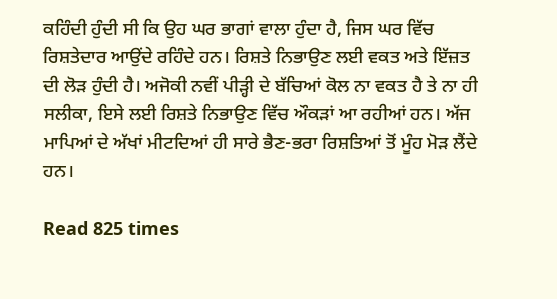ਕਹਿੰਦੀ ਹੁੰਦੀ ਸੀ ਕਿ ਉਹ ਘਰ ਭਾਗਾਂ ਵਾਲਾ ਹੁੰਦਾ ਹੈ, ਜਿਸ ਘਰ ਵਿੱਚ ਰਿਸ਼ਤੇਦਾਰ ਆਉਂਦੇ ਰਹਿੰਦੇ ਹਨ। ਰਿਸ਼ਤੇ ਨਿਭਾਉਣ ਲਈ ਵਕਤ ਅਤੇ ਇੱਜ਼ਤ ਦੀ ਲੋੜ ਹੁੰਦੀ ਹੈ। ਅਜੋਕੀ ਨਵੀਂ ਪੀੜ੍ਹੀ ਦੇ ਬੱਚਿਆਂ ਕੋਲ ਨਾ ਵਕਤ ਹੈ ਤੇ ਨਾ ਹੀ ਸਲੀਕਾ, ਇਸੇ ਲਈ ਰਿਸ਼ਤੇ ਨਿਭਾਉਣ ਵਿੱਚ ਔਕੜਾਂ ਆ ਰਹੀਆਂ ਹਨ। ਅੱਜ ਮਾਪਿਆਂ ਦੇ ਅੱਖਾਂ ਮੀਟਦਿਆਂ ਹੀ ਸਾਰੇ ਭੈਣ-ਭਰਾ ਰਿਸ਼ਤਿਆਂ ਤੋਂ ਮੂੰਹ ਮੋੜ ਲੈਂਦੇ ਹਨ।

Read 825 times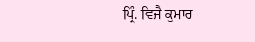ਪ੍ਰਿੰ. ਵਿਜੈ ਕੁਮਾਰ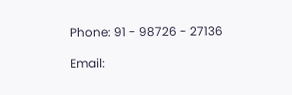Phone: 91 - 98726 - 27136

Email: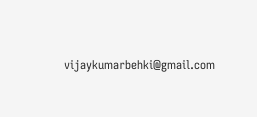vijaykumarbehki@gmail.com